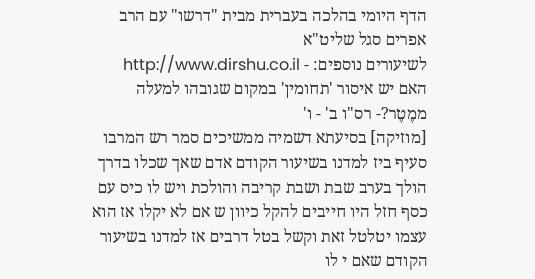הדף היומי בהלכה בעברית מבית "דרשו" עם הרב אפרים סגל שליט"א
לשיעורים נוספים: - http://www.dirshu.co.il
האם יש איסור 'תחומין' במקום שגובהו למעלה ממֶטֶר?- רס"ו ב' - ו'
[מוזיקה] בסיעתא דשמיה ממשיכים סמר רש המרבו סעיף ביז למדנו בשיעור הקודם אדם שאך שכלו בדרך הולך בערב שבת ושבת קריבה והולכת ויש לו כיס עם כסף חזל היו חייבים להקל כיוון ש אם לא יקלו אז הוא עצמו יטלטל זאת וקשל בטל דרבים אז למדנו בשיעור הקודם שאם י לו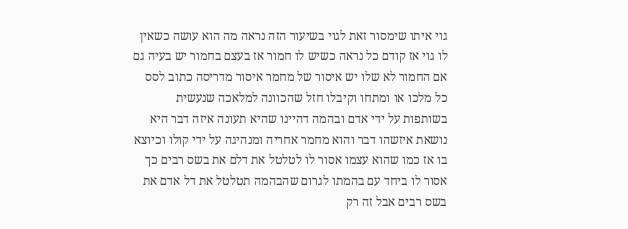גוי איתו שימסור זאת לגוי בשיעור הזה נראה מה הוא עושה כשאין לו גוי אז קודם כל נראה כשיש לו חמור אז בעצם בחמור יש בעיה גם אם החמור לא שלו יש איסור של מחמר איסור מדריסה כתוב לסס כל מלכו או ומתחו וקיבלו חזל שהכוונה למלאכה שנעשית בשותפות על ידי אדם ובהמה דהיינו שהיא תעונה איזה דבר היא נושאת איזשהו דבר והוא מחמר אחריה ומנהיגה על ידי קולו וכיוצא בו אז כמו שהוא עצמו אסור לו לטלטל את דלם את בשס רבים כך אסור לו ביחד עם בהמתו לגרום שהבהמה תטלטל את דל אדם את בשס רבים אבל זה רק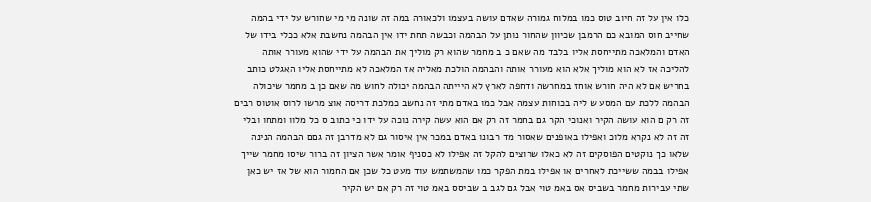כלו אין על זה חיוב טוס כמו במלוח גמורה שאדם עושה בעצמו ולכאורה במה זה שונה מי מי שחורש על ידי בהמה שחייב חוס המובא כם הרמבן שכיוון שהחור נותן על הבהמה וכבשה תחת ידו אין הבהמה נחשבת אלא ככלי בידו של האדם והמלאכה מתייחסת אליו בלבד מה שאם כ ב מחמר שהוא רק מוליך את הבהמה על ידי שהוא מעורר אותה להליכה אז לא הוא מוליך אלא הוא מעורר אותה והבהמה הולכת מאליה אז המלאכה לא מתייחסת אליו האגלט כותב בחריש אם לא היה חורש אוחז במחרשה ודחפה לארץ לא היייתה הבהמה יכולה לחוש מה שאם כן ב מחמר שיכולה הבהמה ללכת עם המסע ש ליה בכוחות עצמה אבל כמו באדם מתי זה נחשב כמלכת דריסה אוצ מרשו לרוס אוטוס רבים זה רק ם הוא עושה הקיר ואנוכי הקר גם בחמר זה רק אם הוא עשה קירה נוכה על ידו כי כתוב ס כל מלוו ומתחו ובלי זה זה לא נקרא מלוכ ואפילו באופנים שאסור מד רבונו באדם במכר אין איסור גם לא מדרבן זה גםם הבהמה הנינה שלאו כך נוקטים הפוסקים זה לא כאלו שרוצים להקל זה אפילו לא כסניף אומר אשר הציון זה ברור שיסו מחמר שייך אפילו בבמה ששייכת לאחרים או אפילו במת הפקר כמו שהמשתמש עוד מעט כל שכן אם החמור הוא של אז יש כאן שתי עבירות מחמר בשביס אס באמ טוי אבל גם לגב ב שביסס באמ טוי זה רק אם יש הקיר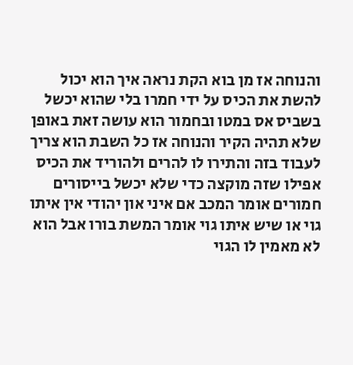והנוחה אז מן בוא הקת נראה איך הוא יכול להשת את הכיס על ידי חמרו בלי שהוא יכשל בשביס אס במטו ובחמור הוא עושה זאת באופן שלא תהיה הקיר והנוחה אז כל השבת הוא צריך לעבוד בזה והתירו לו להרים ולהוריד את הכיס אפילו שזה מוקצה כדי שלא יכשל בייסורים חמורים אומר המכב אם איני און יהודי אין איתו גוי או שיש איתו גוי אומר המשת בורו אבל הוא לא מאמין לו הגוי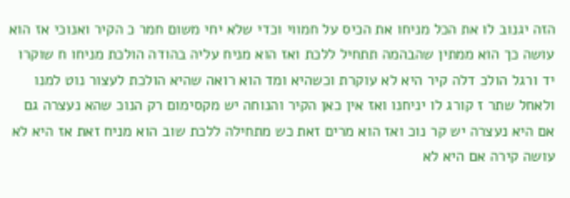הזה יגנוב לו את הכל מניחו את הכיס על חמווי וכדי שלא יחי משום חמר כ הקיר ואנוכי אז הוא עושה כך הוא ממתין שהבהמה תתחיל ללכת ואז הוא מניח עליה בהודה הולכת מניחו ח שוקרו יד ורגל הולכ דלה קיר היא לא עוקרת וכשהיא ומד הוא רואה שהיא הולכת לעצור נוט למנו ולאחל שתר ז קורג לו יניחנו ואז אין כאן הקיר והנוחה יש מקסימום רק הנוכ שהא נעצרה גם אם היא נעצרה יש קר נוכ ואז הוא מרים זאת כש מתחילה ללכת שוב הוא מניח זאת אז היא לא עושה קירה אם היא לא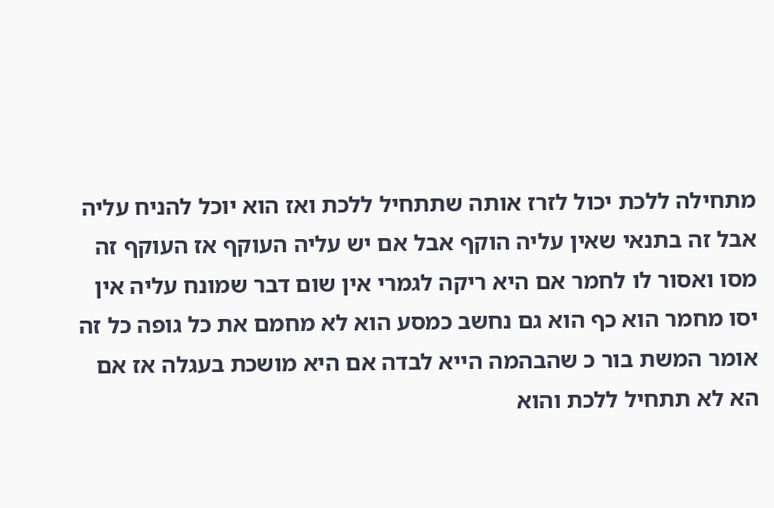מתחילה ללכת יכול לזרז אותה שתתחיל ללכת ואז הוא יוכל להניח עליה אבל זה בתנאי שאין עליה הוקף אבל אם יש עליה העוקף אז העוקף זה מסו ואסור לו לחמר אם היא ריקה לגמרי אין שום דבר שמונח עליה אין יסו מחמר הוא כף הוא גם נחשב כמסע הוא לא מחמם את כל גופה כל זה אומר המשת בור כ שהבהמה הייא לבדה אם היא מושכת בעגלה אז אם הא לא תתחיל ללכת והוא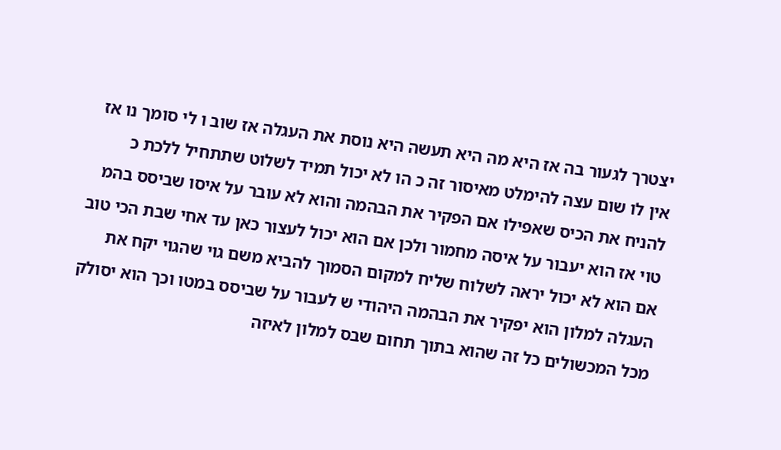יצטרך לגעור בה אז היא מה היא תעשה היא נוסת את העגלה אז שוב ו לי סומך נו אז אין לו שום עצה להימלט מאיסור זה כ הו לא יכול תמיד לשלוט שתתחיל ללכת כ להניח את הכיס שאפילו אם הפקיר את הבהמה והוא לא עובר על איסו שביסס בהמ טוי אז הוא יעבור על איסה מחמור ולכן אם הוא יכול לעצור כאן עד אחי שבת הכי טוב אם הוא לא יכול יראה לשלוח שליח למקום הסמוך להביא משם גוי שהגוי יקח את העגלה למלון הוא יפקיר את הבהמה היהודי ש לעבור על שביסס במטו וכך הוא יסולק מכל המכשולים כל זה שהוא בתוך תחום שבס למלון לאיזה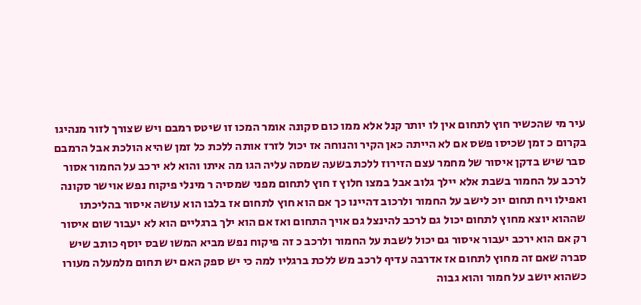עיר מי שהכשיר חוץ לתחום אין לו יותר קנל אלא ממו כום סקונה אומר המכו זו שיטס רמבם ויש שצורך לזור מנהיגו בקרום כ זמן שכיסו פשס אם לא הייתה כאן הקיר והנוחה אז יכול לזרז אותה ללכת כל זמן שהיא הולכת אבל הרמבם סבר שיש בדקן איסור של מחמר עצם הזירוז ללכת בשעה שמסה עליה הגו מה איתו והוא לא ירכב על החמור אסור לרכב על החמור בשבת אלא יילך גלוב אבל במצו חלוץ ז חוץ לתחום מפני שמסיה ר מינלי פיקוח נפש אוישר סקונה ואפילו ויח תחום יוכ לישב על החמור ולרכוב דהיינו כך אם הוא חוץ לתחום אז בלבו הוא עושה איסור בהליכתו שההוא יוצא מחוץ לתחום יכול גם לרכב להינצל גם אויך התחום ואז אם הוא ילך ברגליים הוא לא יעבור שום איסור רק אם הוא ירכב יעבור איסור גם יכול לשבת על החמור ולרכב כ זה פיקוח נפש מביא המשו שבס יוסף כותב שיש סברה שאם זה מחוץ לתחום אז אדרבה עדיף לרכב מש ללכת ברגליו למה כי יש ספק האם יש תחום מלמעלה מעורו כשהוא יושב על חמור והוא גבוה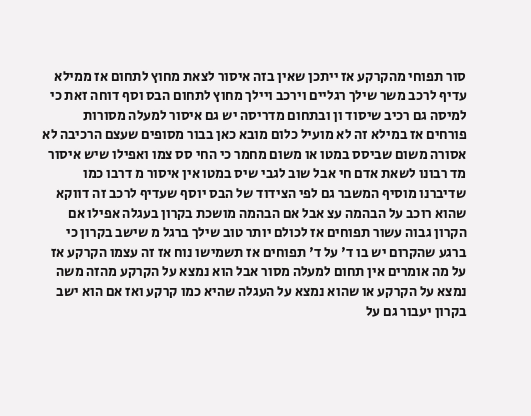סור תפוחי מהקרקע אז ייתכן שאין בזה איסור לצאת מחוץ לתחום אז ממילא עדיף לרכב משר שילך רגליים וירכב ויילך מחוץ לתחום הבס וסף דוחה זאת כי למיסה גם רכיב שיסוד ון ובתחום מדריסה יש גם איסור למעלה מסורות פורחים אז במילא זה לא מועיל כלום מובא כאן בבור מסופים שעצם הרכיבה לא אסורה משום שביסס במטו או משום מחמר כי החי סס צמו ואפילו שיש איסור מד רבונו לשאת אדם חי אבל שוב לגבי שיס במטו אין איסור מ דרבו כמו שדיברנו מוסיף המשבר גם לפי הצידוד של הבס יוסף שעדיף לרכב זה דווקא שהוא רוכב על הבהמה עצ אבל אם הבהמה מושכת בקרון בעגלה אפילו אם הקרון גבוה עשור תפוחים אז לכולם יותר טוב שילך ברגל מ שישב בקרון כי ברגע שהקרום יש בו ד' על ד' תפוחים אז תשמישו נוח אז זה עצמו הקרקע אז על מה אומרים אין תחום למעלה מסור אבל הוא נמצא על הקרקע מהזה משה נמצא על הקרקע או שהוא נמצא על העגלה שהיא כמו קרקע ואז אם הוא ישב בקרון יעבור גם על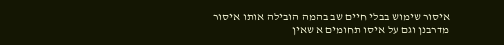איסור שימוש בבלי חיים שב בהמה הובילה אותו איסור מדרבנן וגם על איסו תחומים א שאין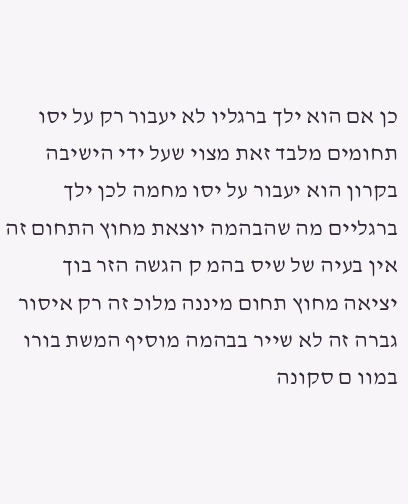כן אם הוא ילך ברגליו לא יעבור רק על יסו תחומים מלבד זאת מצוי שעל ידי הישיבה בקרון הוא יעבור על יסו מחמה לכן ילך ברגליים מה שהבהמה יוצאת מחוץ התחום זה אין בעיה של שיס בהמ ק הגשה הזר בוך יציאה מחוץ תחום מיננה מלוכ זה רק איסור גברה זה לא שייר בבהמה מוסיף המשת בורו במוו ם סקונה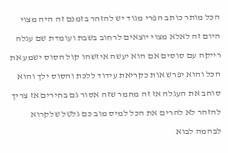הכל מותר כותב הפרי מגוד יש להזהר בזמנם זה היה מצוי היום זה לאלא מצוי יוצאים לרחוב בשבת ועומדת שם עגלה רייקה עם סוסים אם הוא יעשה איזשהו קול הסוס ישמע את הכל והוא יפרש אות כקריאת עידוד ללכת והסוס ילך והוא סוחב את העגלה אז זה מחמר שזה אסור גם בחירים אז צריך להזהר לא להרים את הכל למיס מוב כם גלטל שלקרוא לבהמה לבוא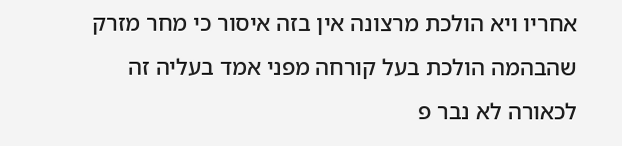אחריו ויא הולכת מרצונה אין בזה איסור כי מחר מזרק שהבהמה הולכת בעל קורחה מפני אמד בעליה זה לכאורה לא נבר פ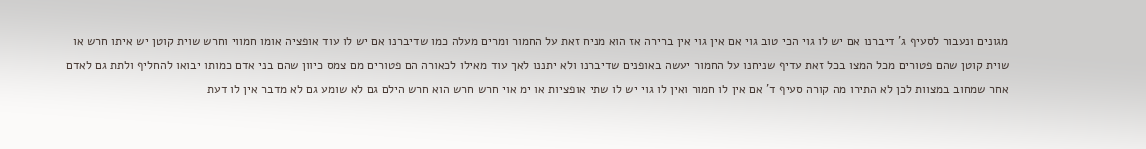מגונים ונעבור לסעיף ג' דיברנו אם יש לו גוי הכי טוב גוי אם אין גוי אין ברירה אז הוא מניח זאת על החמור ומרים מעלה כמו שדיברנו אם יש לו עוד אופציה אומו חמווי וחרש שוית קוטן יש איתו חרש או שוית קוטן שהם פטורים מכל המצו בכל זאת עדיף שניחנו על החמור יעשה באופנים שדיברנו ולא יתננו לאך עוד מאילו לכאורה הם פטורים מם צמס כיוון שהם בני אדם כמותו יבואו להחליף ולתת גם לאדם אחר שמחוב במצוות לכן לא התירו מה קורה סעיף ד' אם אין לו חמור ואין לו גוי יש לו שתי אופציות או ימ אוי חרש חרש הוא חרש הילם גם לא שומע גם לא מדבר אין לו דעת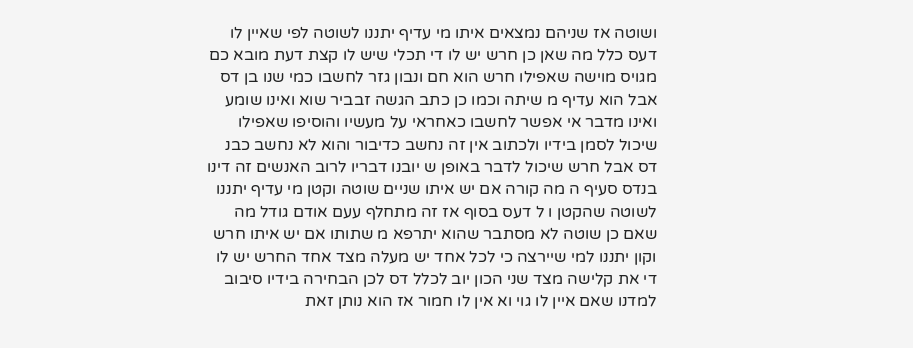ושוטה אז שניהם נמצאים איתו מי עדיף יתננו לשוטה לפי שאיין לו דעס כלל מה שאן כן חרש יש לו די תכלי שיש לו קצת דעת מובא כם מגויס מוישה שאפילו חרש הוא חם ונבון גזר לחשבו כמי שנו בן דס אבל הוא עדיף מ שיתה וכמו כן כתב הגשה זבביר שוא ואינו שומע ואינו מדבר אי אפשר לחשבו כאחראי על מעשיו והוסיפו שאפילו שיכול לסמן בידיו ולכתוב אין זה נחשב כדיבור והוא לא נחשב כבנ דס אבל חרש שיכול לדבר באופן ש יובנו דבריו לרוב האנשים זה דינו בנדס סעיף ה מה קורה אם יש איתו שניים שוטה וקטן מי עדיף יתננו לשוטה שהקטן ו ל דעס בסוף אז זה מתחלף עעם אודם גודל מה שאם כן שוטה לא מסתבר שהוא יתרפא מ שתותו אם יש איתו חרש וקון יתננו למי שיירצה כי לכל אחד יש מעלה מצד אחד החרש יש לו די את קלישה מצד שני הכון יוב לכלל דס לכן הבחירה בידיו סיבוב למדנו שאם איין לו גוי וא אין לו חמור אז הוא נותן זאת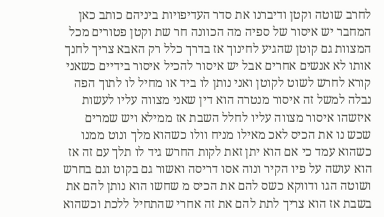לחרב שוטה וקטן ודיברנו את סדר העדיפויות ביניהם כותב כאן המחבר יש איסור של ספיה מה הכוונה חר שת וקטן פטורים מכל המצוות גם קוטן שהגיע לחינוך אז בדרך כלל רק האבא צריך לחנך אותו לא אנשים אחרים אבל יש איסור להכיל איסור בידיים כשאני קורא לחרש לשוט לקוטן ואני נותן לו ביד או מחיל לו לתוך הפה נבלה למשל זה איסור מנטרה הוא דין שאני מצווה עליו לעשות איזשהו איסור מצווה עליו לחלל השבת אז ממילא ויש שמרים שכש נו את הכיס לאכ מאילו מניח וולו כשהוא מלך ונוט ממנו כשהוא עמד כי אם הוא יתן זאת לקות החרש גיד לו תלך עם זה אז הוא עושה על פיו הקיר ונוה אסו דריסה ואשור גם בקוט וגם בחרש ושוטה הגו ודווקא כשס להם את הכיס מ שחשו הוא נותן להם את בשבת אז הוא צריך לתת להם את זה אחרי שהתחיל ללכת וכשהוא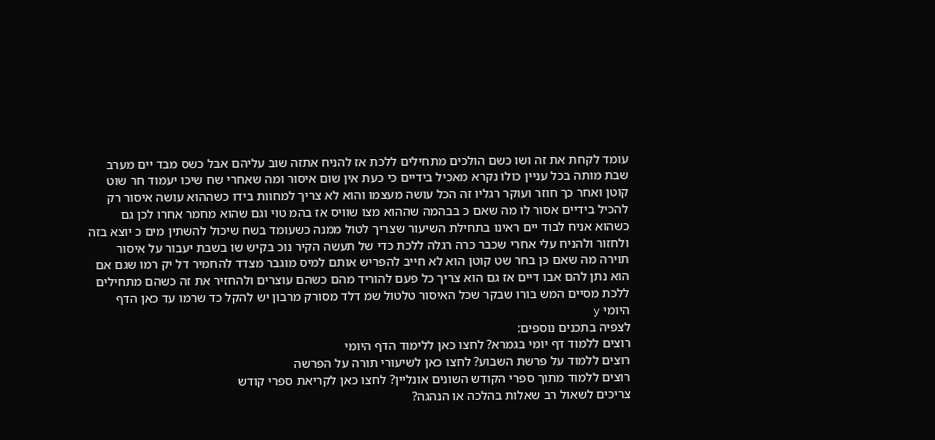עומד לקחת את זה ושו כשם הולכים מתחילים ללכת אז להניח אתזה שוב עליהם אבל כשס מבד יים מערב שבת מותה בכל עניין כולו נקרא מאכיל בידיים כי כעת אין שום איסור ומה שאחרי שח שיכו יעמוד חר שוט קוטן ואחר כך חוזר ועוקר רגליו זה הכל עושה מעצמו והוא לא צריך למחוות בידו כשההוא עושה איסור רק להכיל בידיים אסור לו מה שאם כ בבהמה שההוא מצו שוויס אז בהמ טוי וגם שהוא מחמר אחרו לכן גם כשהוא אניח לבוד יים ראינו בתחילת השיעור שצריך לטול ממנה כשעומד בשח שיכול להשתין מים כ יוצא בזה ולחזור ולהניח עלי אחרי שכבר כרה רגלה ללכת כדי של תעשה הקיר נוכ בקיש שו בשבת יעבור על איסור תוירה מה שאם כן בחר שט קוטן הוא לא חייב להפריש אותם למיס מוגבר מצדד להחמיר דל יק רמו שגם אם הוא נתן להם אבו דיים אז גם הוא צריך כל פעם להוריד מהם כשהם עוצרים ולהחזיר את זה כשהם מתחילים ללכת מסיים המש בורו שבקר שכל האיסור טלטול שמ דלד מסורק מרבון יש להקל כד שרמו עד כאן הדף היומי y
לצפיה בתכנים נוספים:
רוצים ללמוד דף יומי בגמרא? לחצו כאן ללימוד הדף היומי
רוצים ללמוד על פרשת השבוע? לחצו כאן לשיעורי תורה על הפרשה
רוצים ללמוד מתוך ספרי הקודש השונים אונליין? לחצו כאן לקריאת ספרי קודש
צריכים לשאול רב שאלות בהלכה או הנהגה?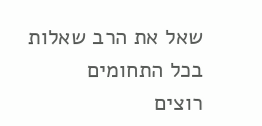שאל את הרב שאלות בכל התחומים
רוצים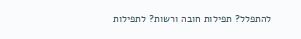להתפלל? תפילות חובה ורשות? לתפילות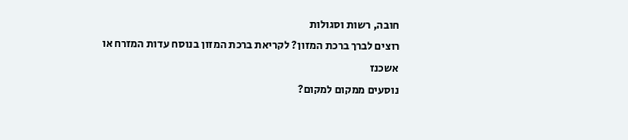חובה, רשות וסגולות
רוצים לברך ברכת המזון? לקריאת ברכת המזון בנוסח עדות המזרח או אשכנז
נוסעים ממקום למקום?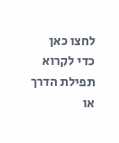לחצו כאן כדי לקרוא תפילת הדרך או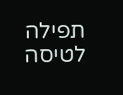תפילה לטיסה